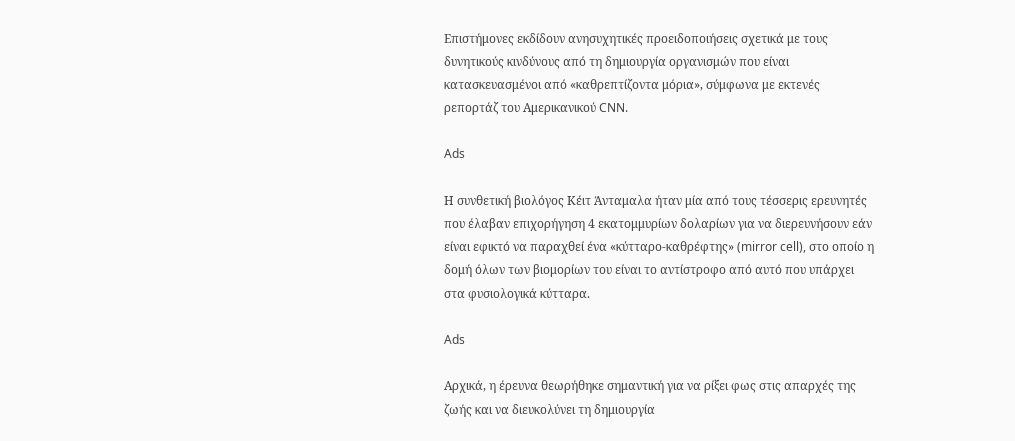Επιστήμονες εκδίδουν ανησυχητικές προειδοποιήσεις σχετικά με τους δυνητικούς κινδύνους από τη δημιουργία οργανισμών που είναι κατασκευασμένοι από «καθρεπτίζοντα μόρια», σύμφωνα με εκτενές ρεπορτάζ του Αμερικανικού CNN.

Ads

Η συνθετική βιολόγος Κέιτ Άνταμαλα ήταν μία από τους τέσσερις ερευνητές που έλαβαν επιχορήγηση 4 εκατομμυρίων δολαρίων για να διερευνήσουν εάν είναι εφικτό να παραχθεί ένα «κύτταρο-καθρέφτης» (mirror cell), στο οποίο η δομή όλων των βιομορίων του είναι το αντίστροφο από αυτό που υπάρχει στα φυσιολογικά κύτταρα.

Ads

Αρχικά, η έρευνα θεωρήθηκε σημαντική για να ρίξει φως στις απαρχές της ζωής και να διευκολύνει τη δημιουργία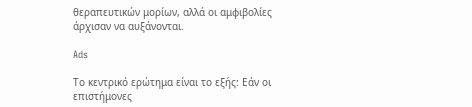θεραπευτικών μορίων, αλλά οι αμφιβολίες άρχισαν να αυξάνονται.

Ads

Το κεντρικό ερώτημα είναι το εξής: Εάν οι επιστήμονες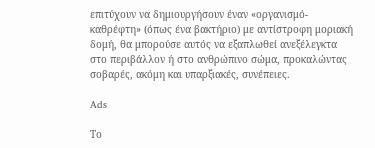επιτύχουν να δημιουργήσουν έναν «οργανισμό-καθρέφτη» (όπως ένα βακτήριο) με αντίστροφη μοριακή δομή, θα μπορούσε αυτός να εξαπλωθεί ανεξέλεγκτα στο περιβάλλον ή στο ανθρώπινο σώμα, προκαλώντας σοβαρές, ακόμη και υπαρξιακές, συνέπειες.

Ads

Το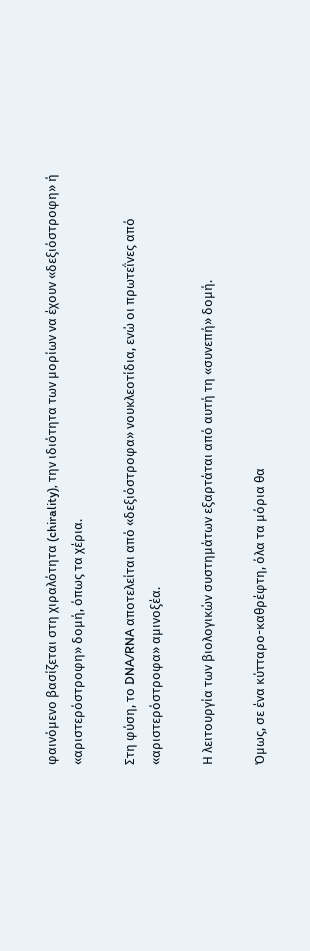φαινόμενο βασίζεται στη χιραλότητα (chirality), την ιδιότητα των μορίων να έχουν «δεξιόστροφη» ή «αριστερόστροφη» δομή, όπως τα χέρια.

Στη φύση, το DNA/RNA αποτελείται από «δεξιόστροφα» νουκλεοτίδια, ενώ οι πρωτεΐνες από «αριστερόστροφα» αμινοξέα.

Η λειτουργία των βιολογικών συστημάτων εξαρτάται από αυτή τη «συνεπή» δομή.

Όμως, σε ένα κύτταρο-καθρέφτη, όλα τα μόρια θα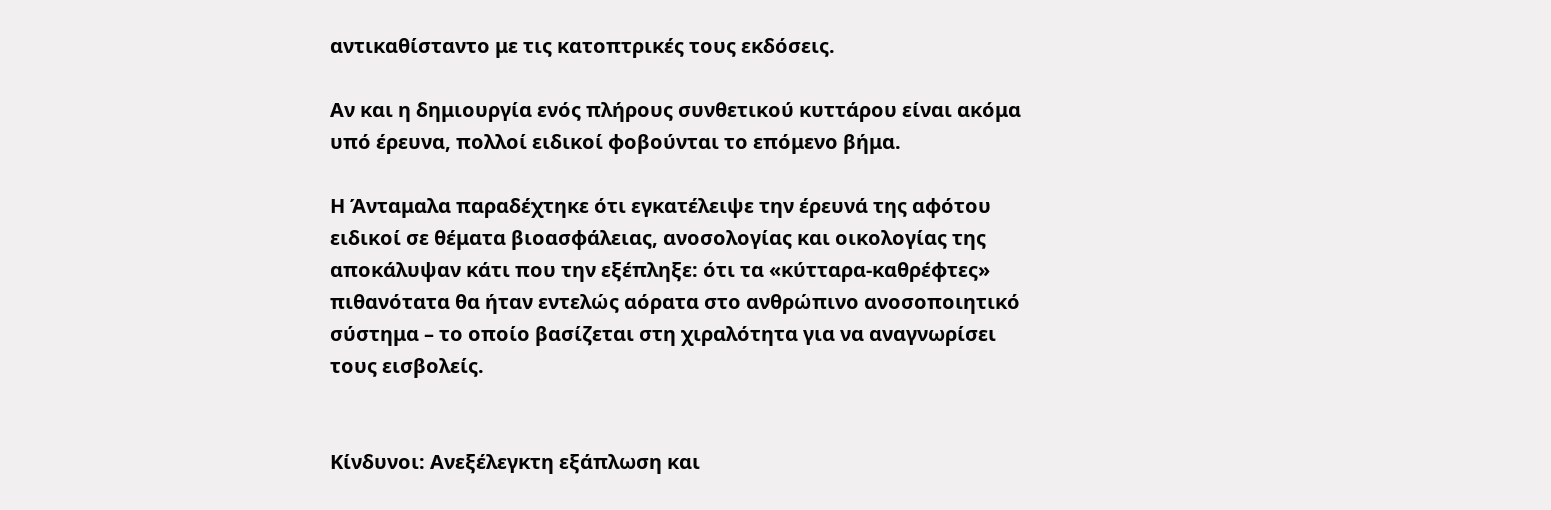αντικαθίσταντο με τις κατοπτρικές τους εκδόσεις.

Αν και η δημιουργία ενός πλήρους συνθετικού κυττάρου είναι ακόμα υπό έρευνα, πολλοί ειδικοί φοβούνται το επόμενο βήμα.

Η Άνταμαλα παραδέχτηκε ότι εγκατέλειψε την έρευνά της αφότου ειδικοί σε θέματα βιοασφάλειας, ανοσολογίας και οικολογίας της αποκάλυψαν κάτι που την εξέπληξε: ότι τα «κύτταρα-καθρέφτες» πιθανότατα θα ήταν εντελώς αόρατα στο ανθρώπινο ανοσοποιητικό σύστημα – το οποίο βασίζεται στη χιραλότητα για να αναγνωρίσει τους εισβολείς.


Κίνδυνοι: Ανεξέλεγκτη εξάπλωση και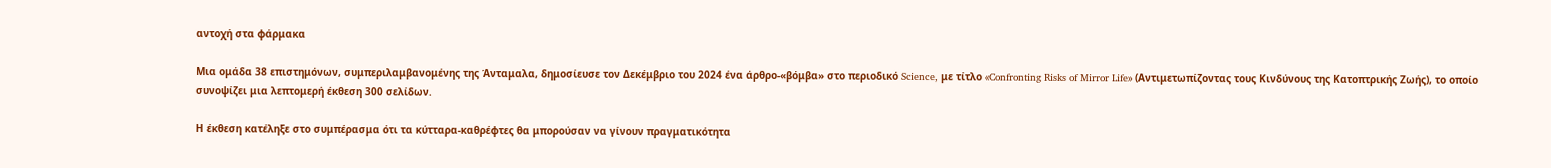αντοχή στα φάρμακα

Μια ομάδα 38 επιστημόνων, συμπεριλαμβανομένης της Άνταμαλα, δημοσίευσε τον Δεκέμβριο του 2024 ένα άρθρο-«βόμβα» στο περιοδικό Science, με τίτλο «Confronting Risks of Mirror Life» (Αντιμετωπίζοντας τους Κινδύνους της Κατοπτρικής Ζωής), το οποίο συνοψίζει μια λεπτομερή έκθεση 300 σελίδων.

Η έκθεση κατέληξε στο συμπέρασμα ότι τα κύτταρα-καθρέφτες θα μπορούσαν να γίνουν πραγματικότητα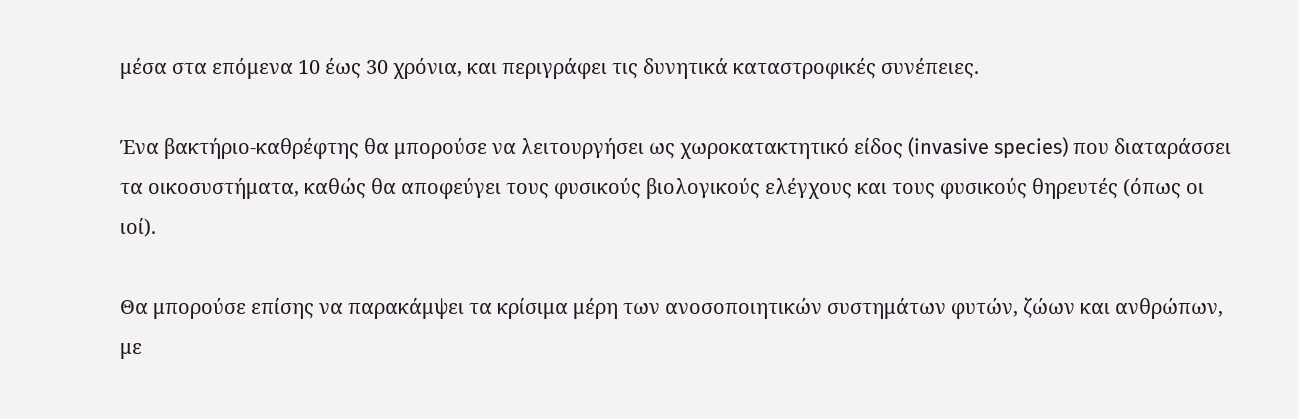μέσα στα επόμενα 10 έως 30 χρόνια, και περιγράφει τις δυνητικά καταστροφικές συνέπειες.

Ένα βακτήριο-καθρέφτης θα μπορούσε να λειτουργήσει ως χωροκατακτητικό είδος (invasive species) που διαταράσσει τα οικοσυστήματα, καθώς θα αποφεύγει τους φυσικούς βιολογικούς ελέγχους και τους φυσικούς θηρευτές (όπως οι ιοί).

Θα μπορούσε επίσης να παρακάμψει τα κρίσιμα μέρη των ανοσοποιητικών συστημάτων φυτών, ζώων και ανθρώπων, με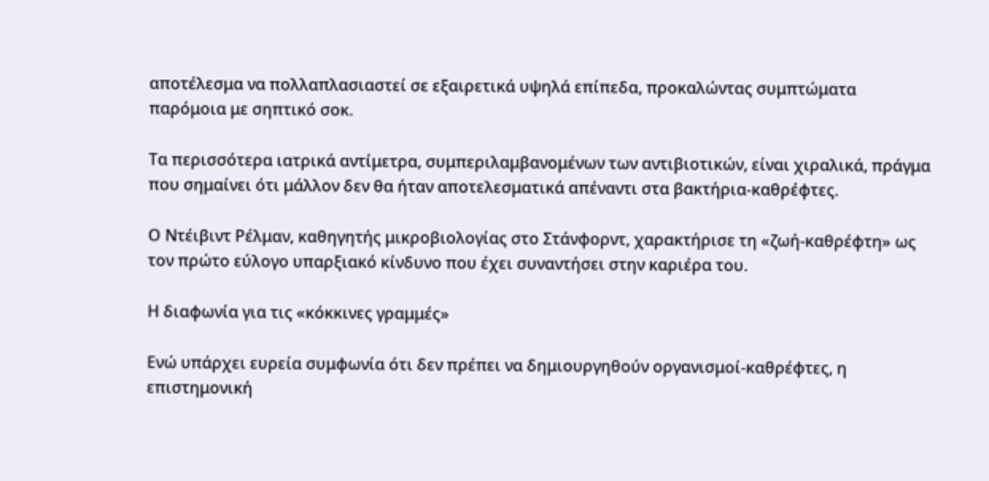αποτέλεσμα να πολλαπλασιαστεί σε εξαιρετικά υψηλά επίπεδα, προκαλώντας συμπτώματα παρόμοια με σηπτικό σοκ.

Τα περισσότερα ιατρικά αντίμετρα, συμπεριλαμβανομένων των αντιβιοτικών, είναι χιραλικά, πράγμα που σημαίνει ότι μάλλον δεν θα ήταν αποτελεσματικά απέναντι στα βακτήρια-καθρέφτες.

Ο Ντέιβιντ Ρέλμαν, καθηγητής μικροβιολογίας στο Στάνφορντ, χαρακτήρισε τη «ζωή-καθρέφτη» ως τον πρώτο εύλογο υπαρξιακό κίνδυνο που έχει συναντήσει στην καριέρα του.

Η διαφωνία για τις «κόκκινες γραμμές»

Ενώ υπάρχει ευρεία συμφωνία ότι δεν πρέπει να δημιουργηθούν οργανισμοί-καθρέφτες, η επιστημονική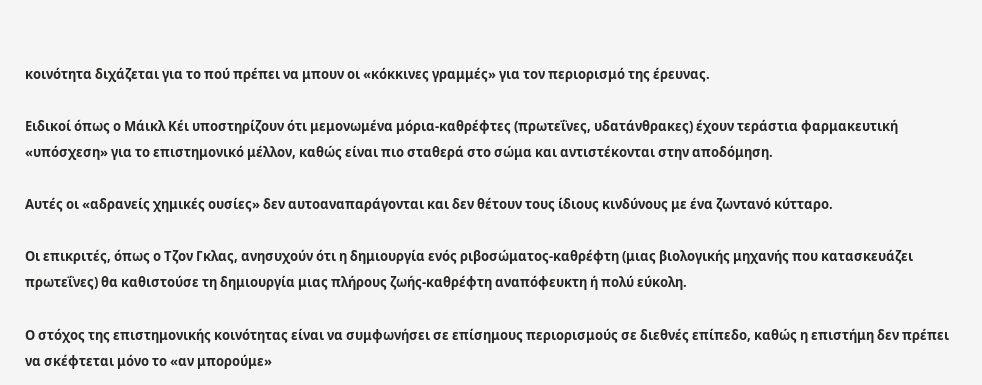κοινότητα διχάζεται για το πού πρέπει να μπουν οι «κόκκινες γραμμές» για τον περιορισμό της έρευνας.

Ειδικοί όπως ο Μάικλ Κέι υποστηρίζουν ότι μεμονωμένα μόρια-καθρέφτες (πρωτεΐνες, υδατάνθρακες) έχουν τεράστια φαρμακευτική «υπόσχεση» για το επιστημονικό μέλλον, καθώς είναι πιο σταθερά στο σώμα και αντιστέκονται στην αποδόμηση.

Αυτές οι «αδρανείς χημικές ουσίες» δεν αυτοαναπαράγονται και δεν θέτουν τους ίδιους κινδύνους με ένα ζωντανό κύτταρο.

Οι επικριτές, όπως ο Τζον Γκλας, ανησυχούν ότι η δημιουργία ενός ριβοσώματος-καθρέφτη (μιας βιολογικής μηχανής που κατασκευάζει πρωτεΐνες) θα καθιστούσε τη δημιουργία μιας πλήρους ζωής-καθρέφτη αναπόφευκτη ή πολύ εύκολη.

Ο στόχος της επιστημονικής κοινότητας είναι να συμφωνήσει σε επίσημους περιορισμούς σε διεθνές επίπεδο, καθώς η επιστήμη δεν πρέπει να σκέφτεται μόνο το «αν μπορούμε»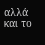αλλά και το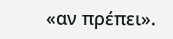«αν πρέπει».